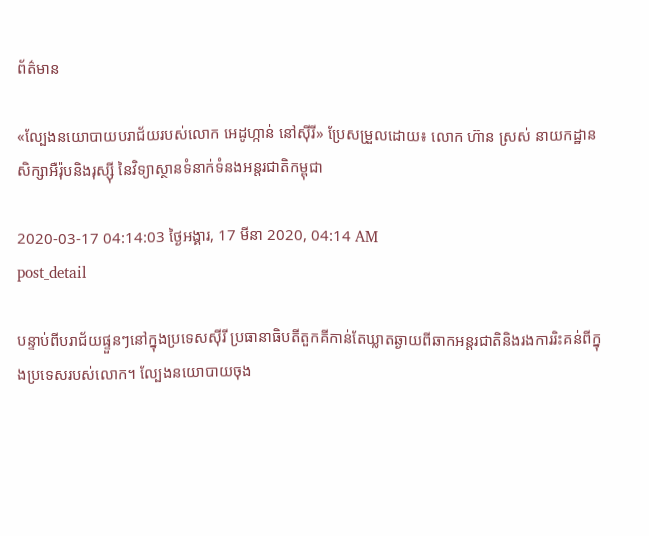ព័ត៌មាន

«ល្បែងនយោបាយបរាជ័យរបស់លោក អេដូហ្កាន់ នៅស៊ីរី» ប្រែសម្រួលដោយ៖ លោក ហ៊ាន ស្រស់ នាយកដ្ឋានសិក្សាអឺរ៉ុបនិងរុស្ស៊ី នៃវិទ្យាស្ថានទំនាក់ទំនងអន្តរជាតិកម្ពុជា

2020-03-17 04:14:03 ថ្ងៃអង្គារ, 17 មីនា 2020, 04:14 AM
post_detail

បន្ទាប់ពីបរាជ័យផ្ទួនៗនៅក្នុងប្រទេសស៊ីរី ប្រធានាធិបតីតួកគីកាន់តែឃ្លាតឆ្ងាយពីឆាកអន្តរជាតិនិងរងការរិះគន់ពីក្នុងប្រទេសរបស់លោក។ ល្បែងនយោបាយចុង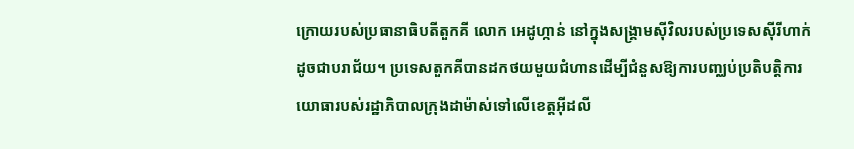ក្រោយរបស់ប្រធានាធិបតីតួកគី លោក អេដូហ្កាន់ នៅក្នុងសង្គ្រាមស៊ីវិលរបស់ប្រទេសស៊ីរីហាក់ដូចជាបរាជ័យ។ ប្រទេសតួកគីបានដកថយមួយជំហានដើម្បីជំនួសឱ្យការបញ្ឈប់ប្រតិបត្តិការយោធារបស់រដ្ឋាភិបាលក្រុងដាម៉ាស់ទៅលើខេត្តអ៊ីដលី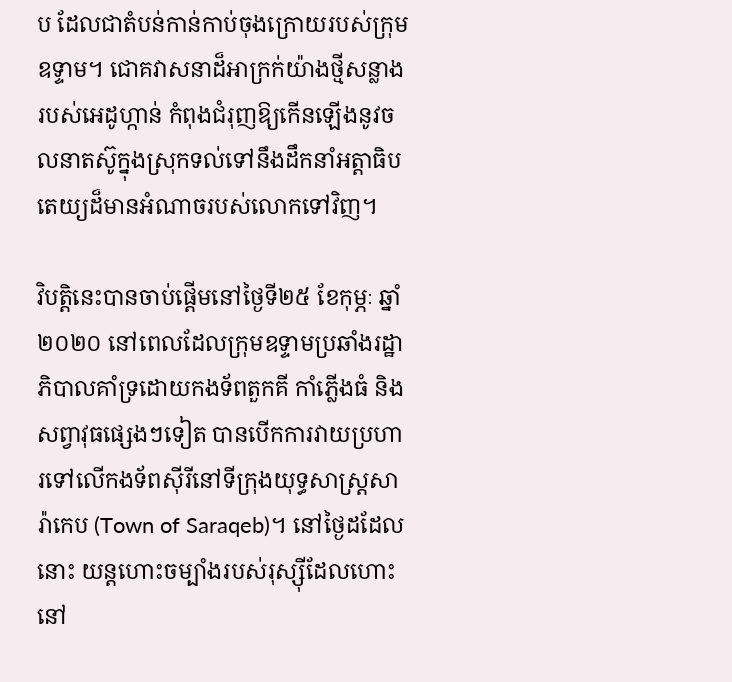ប ដែលជាតំបន់កាន់កាប់ចុងក្រោយរបស់ក្រុមឧទ្ទាម។ ជោគវាសនាដ៏អាក្រក់យ៉ាងថ្មីសន្លាងរបស់អេដូហ្កាន់ កំពុងជំរុញឱ្យកើនឡើងនូវចលនាតស៊ូក្នុងស្រុកទល់ទៅនឹងដឹកនាំអត្តាធិបតេយ្យដ៏មានអំណាចរបស់លោកទៅវិញ។

វិបត្តិនេះបានចាប់ផ្តើមនៅថ្ងៃទី២៥ ខែកុម្ភៈ ឆ្នាំ២០២០ នៅពេលដែលក្រុមឧទ្ទាមប្រឆាំងរដ្ឋាភិបាលគាំទ្រដោយកងទ័ពតួកគី កាំភ្លើងធំ និងសព្វាវុធផ្សេងៗទៀត បានបើកការវាយប្រហារទៅលើកងទ័ពស៊ីរីនៅទីក្រុងយុទ្ធសាស្ត្រសារ៉ាកេប (Town of Saraqeb)។ នៅថ្ងៃដដែលនោះ យន្តហោះចម្បាំងរបស់រុស្ស៊ីដែលហោះនៅ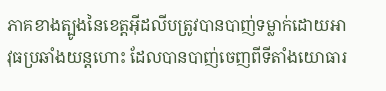ភាគខាងត្បូងនៃខេត្តអ៊ីដលីបត្រូវបានបាញ់ទម្លាក់ដោយអាវុធប្រឆាំងយន្ដហោះ ដែលបានបាញ់ចេញពីទីតាំងយោធារ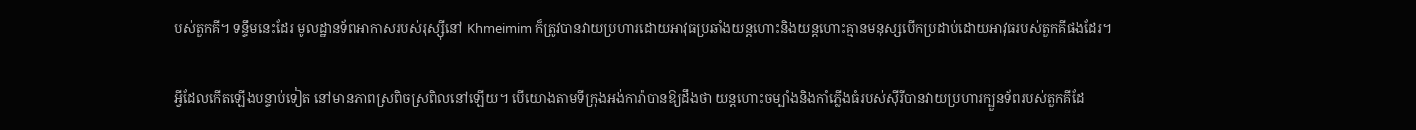បស់តួកគី។ ទន្ទឹមនេះដែរ មូលដ្ឋានទ័ពអាកាសរបស់រុស្ស៊ីនៅ Khmeimim ក៏ត្រូវបានវាយប្រហារដោយអាវុធប្រឆាំងយន្ដហោះនិងយន្តហោះគ្មានមនុស្សបើកប្រដាប់ដោយអាវុធរបស់តួកគីផងដែរ។

អ្វីដែលកើតឡើងបន្ទាប់ទៀត នៅមានភាពស្រពិចស្រពិលនៅឡើយ។ បើយោងតាមទីក្រុងអង់ការ៉ាបានឱ្យដឹងថា យន្តហោះចម្បាំងនិងកាំភ្លើងធំរបស់ស៊ីរីបានវាយប្រហារក្បួនទ័ពរបស់តួកគីដែ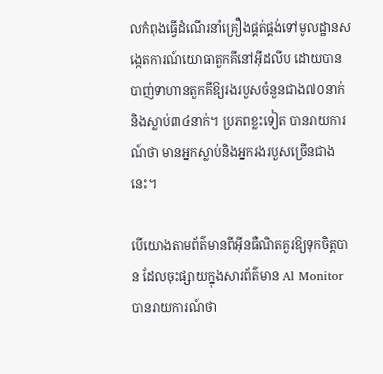លកំពុងធ្វើដំណើរនាំគ្រឿងផ្គត់ផ្គង់ទៅមូលដ្ឋានសង្កេតការណ៍យោធាតួកគីនៅអ៊ីដលីប ដោយបានបាញ់ទាហានតួកគីឱ្យរងរបួសចំនួនជាង៧០នាក់ និងស្លាប់៣៤នាក់។ ប្រភពខ្លះទៀត បានរាយការណ៍ថា មានអ្នកស្លាប់និងអ្នករងរបួសច្រើនជាងនេះ។

បើយោងតាមព័ត៌មានពីអ៊ីនធឺណិតគួរឱ្យទុកចិត្តបាន ដែលចុះផ្សាយក្នុងសារព័ត៌មាន Al Monitor បានរាយការណ៍ថា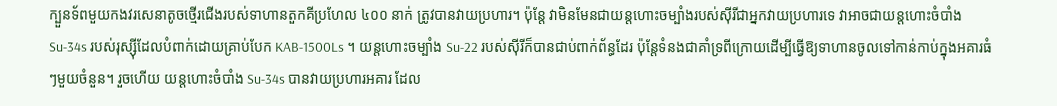ក្បួនទ័ពមួយកងវរសេនាតូចថ្មើរជើងរបស់ទាហានតួកគីប្រហែល ៤០០ នាក់ ត្រូវបានវាយប្រហារ។ ប៉ុន្តែ វាមិនមែនជាយន្តហោះចម្បាំងរបស់ស៊ីរីជាអ្នកវាយប្រហារទេ វាអាចជាយន្តហោះចំបាំង Su-34s របស់រុស្ស៊ីដែលបំពាក់ដោយគ្រាប់បែក KAB-1500Ls ។ យន្តហោះចម្បាំង Su-22 របស់ស៊ីរីក៏បានជាប់ពាក់ព័ន្ធដែរ ប៉ុន្តែទំនងជាគាំទ្រពីក្រោយដើម្បីធ្វើឱ្យទាហានចូលទៅកាន់កាប់ក្នុងអគារធំៗមួយចំនួន។ រួចហើយ យន្តហោះចំបាំង Su-34s បានវាយប្រហារអគារ ដែល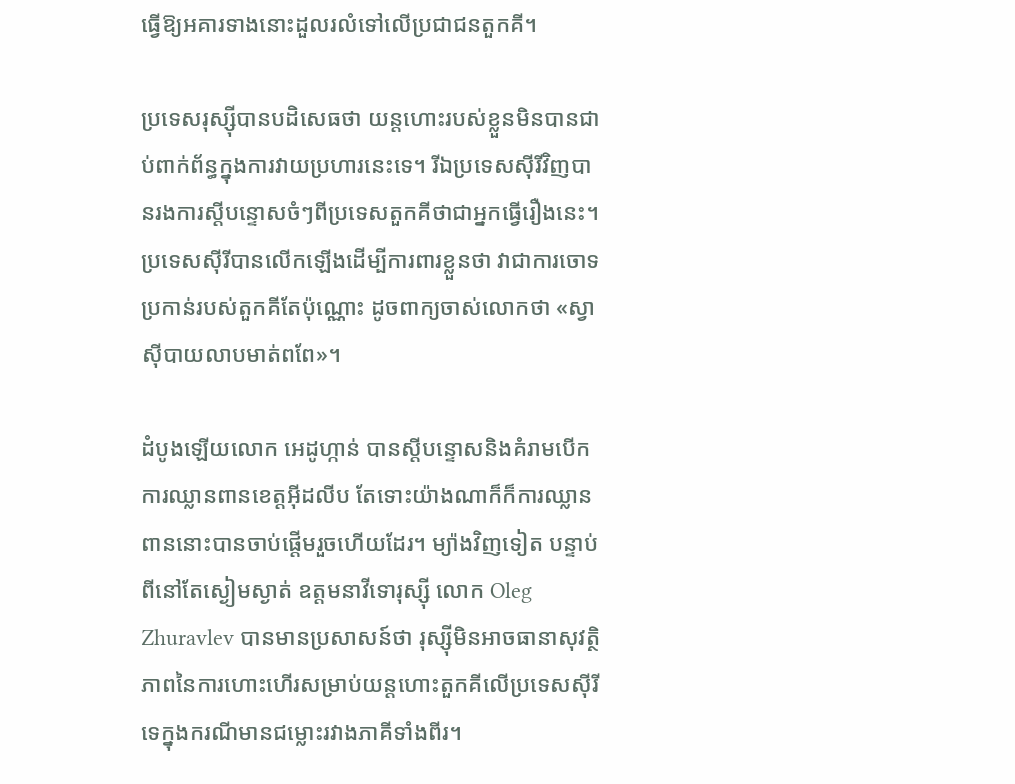ធ្វើឱ្យអគារទាងនោះដួលរលំទៅលើប្រជាជនតួកគី។

ប្រទេសរុស្ស៊ីបានបដិសេធថា យន្តហោះរបស់ខ្លួនមិនបានជាប់ពាក់ព័ន្ធក្នុងការវាយប្រហារនេះទេ។ រីឯប្រទេសស៊ីរីវិញបានរងការស្តីបន្ទោសចំៗពីប្រទេសតួកគីថាជាអ្នកធ្វើរឿងនេះ។ ប្រទេសស៊ីរីបានលើកឡើងដើម្បីការពារខ្លួនថា វាជាការចោទប្រកាន់របស់តួកគីតែប៉ុណ្ណោះ ដូចពាក្យចាស់លោកថា «ស្វាស៊ីបាយលាបមាត់ពពែ»។

ដំបូងឡើយលោក អេដូហ្កាន់ បានស្តីបន្ទោសនិងគំរាមបើកការឈ្លានពានខេត្តអ៊ីដលីប តែទោះយ៉ាងណាក៏ក៏ការឈ្លានពាននោះបានចាប់ផ្តើមរួចហើយដែរ។ ម្យ៉ាងវិញទៀត បន្ទាប់ពីនៅតែស្ងៀមស្ងាត់ ឧត្តមនាវីទោរុស្ស៊ី លោក Oleg Zhuravlev បានមានប្រសាសន៍ថា រុស្ស៊ីមិនអាចធានាសុវត្ថិភាពនៃការហោះហើរសម្រាប់យន្តហោះតួកគីលើប្រទេសស៊ីរីទេក្នុងករណីមានជម្លោះរវាងភាគីទាំងពីរ។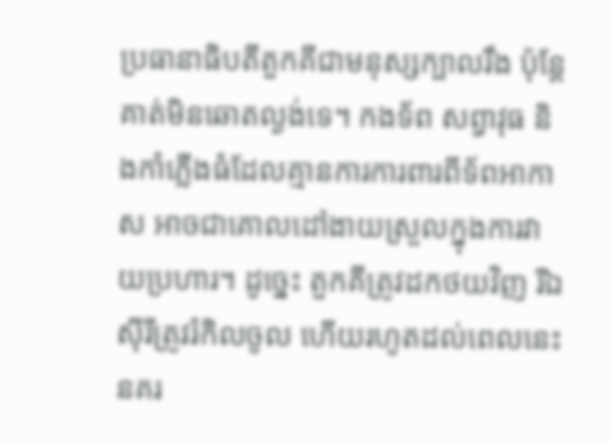ប្រធានាធិបតីតួកគីជាមនុស្សក្បាលរឹង ប៉ុន្តែ គាត់មិនឆោតល្ងង់ទេ។ កងទ័ព សព្វាវុធ និងកាំភ្លើងធំដែលគ្មានការការពារពីទ័ពអាកាស អាចជាគោលដៅងាយស្រួលក្នុងការវាយប្រហារ។ ដូច្នេះ តួកគីត្រូវដកថយវិញ រីឯស៊ីរីត្រូវរំកិលចូល ហើយរហូតដល់ពេលនេះ នគរ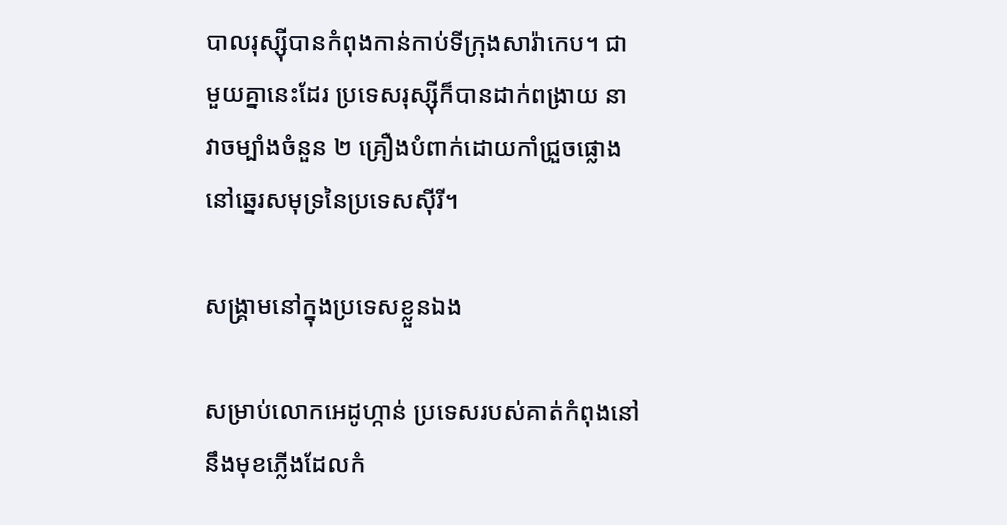បាលរុស្ស៊ីបានកំពុងកាន់កាប់ទីក្រុងសារ៉ាកេប។ ជាមួយគ្នានេះដែរ ប្រទេសរុស្ស៊ីក៏បានដាក់ពង្រាយ នាវាចម្បាំងចំនួន ២ គ្រឿងបំពាក់ដោយកាំជ្រួចផ្លោងនៅឆ្នេរសមុទ្រនៃប្រទេសស៊ីរី។

សង្គ្រាមនៅក្នុងប្រទេសខ្លួនឯង

សម្រាប់លោកអេដូហ្កាន់ ប្រទេសរបស់គាត់កំពុងនៅនឹងមុខភ្លើងដែលកំ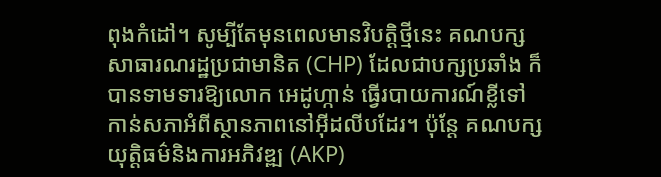ពុងកំដៅ។ សូម្បីតែមុនពេលមានវិបត្តិថ្មីនេះ គណបក្សសាធារណរដ្ឋប្រជាមានិត (CHP) ដែលជាបក្សប្រឆាំង ក៏បានទាមទារឱ្យលោក អេដូហ្កាន់ ធ្វើរបាយការណ៍ខ្លីទៅកាន់សភាអំពីស្ថានភាពនៅអ៊ីដលីបដែរ។ ប៉ុន្តែ គណបក្សយុត្តិធម៌និងការអភិវឌ្ឍ (AKP)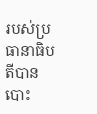របស់ប្រធានាធិបតីបានបោះ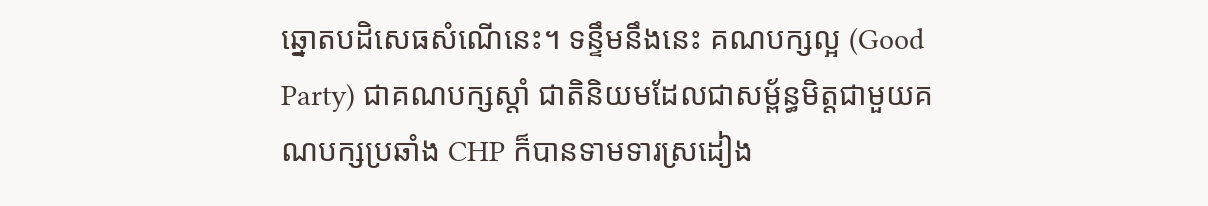ឆ្នោតបដិសេធសំណើនេះ។ ទន្ទឹមនឹងនេះ គណបក្សល្អ (Good Party) ជាគណបក្សស្តាំ ជាតិនិយមដែលជាសម្ព័ន្ធមិត្តជាមួយគណបក្សប្រឆាំង CHP ក៏បានទាមទារស្រដៀង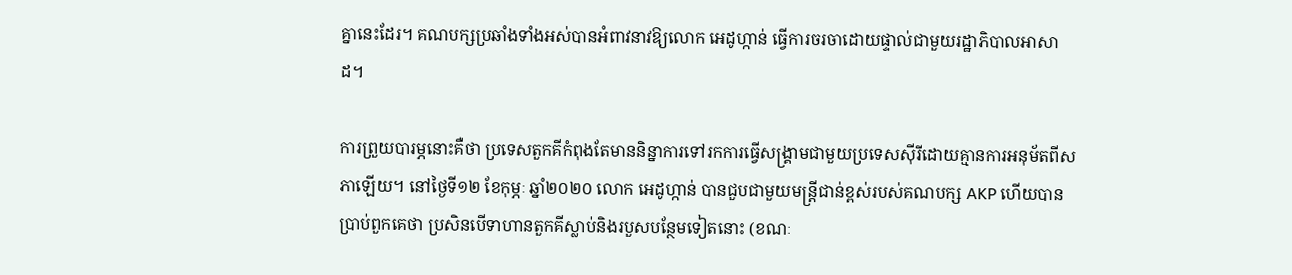គ្នានេះដែរ។ គណបក្សប្រឆាំងទាំងអស់បានអំពាវនាវឱ្យលោក អេដូហ្កាន់ ធ្វើការចរចាដោយផ្ទាល់ជាមួយរដ្ឋាភិបាលអាសាដ។

ការព្រួយបារម្ភនោះគឺថា ប្រទេសតួកគីកំពុងតែមាននិន្នាការទៅរកការធ្វើសង្គ្រាមជាមួយប្រទេសស៊ីរីដោយគ្មានការអនុម័តពីសភាឡើយ។ នៅថ្ងៃទី១២ ខែកុម្ភៈ ឆ្នាំ២០២០ លោក អេដូហ្កាន់ បានជួបជាមួយមន្ត្រីជាន់ខ្ពស់របស់គណបក្ស AKP ហើយបានប្រាប់ពួកគេថា ប្រសិនបើទាហានតួកគីស្លាប់និងរបួសបន្ថែមទៀតនោះ (ខណៈ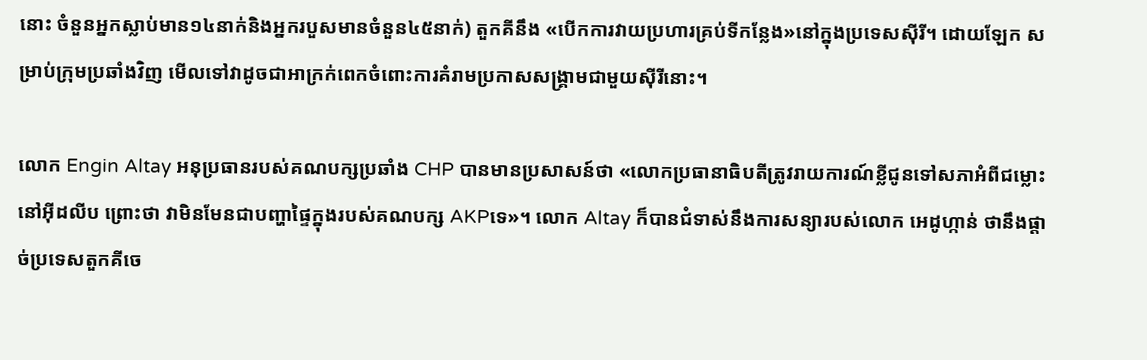នោះ ចំនួនអ្នកស្លាប់មាន១៤នាក់និងអ្នករបួសមានចំនួន៤៥នាក់) តួកគីនឹង «បើកការវាយប្រហារគ្រប់ទីកន្លែង»នៅក្នុងប្រទេសស៊ីរី។ ដោយឡែក សម្រាប់ក្រុមប្រឆាំងវិញ មើលទៅវាដូចជាអាក្រក់ពេកចំពោះការគំរាមប្រកាសសង្គ្រាមជាមួយស៊ីរីនោះ។

លោក Engin Altay អនុប្រធានរបស់គណបក្សប្រឆាំង CHP បានមានប្រសាសន៍ថា «លោកប្រធានាធិបតីត្រូវរាយការណ៍ខ្លីជូនទៅសភាអំពីជម្លោះនៅអ៊ីដលីប ព្រោះថា វាមិនមែនជាបញ្ហាផ្ទៃក្នុងរបស់គណបក្ស AKPទេ»។ លោក Altay ក៏បានជំទាស់នឹងការសន្យារបស់លោក អេដូហ្កាន់ ថានឹងផ្តាច់ប្រទេសតួកគីចេ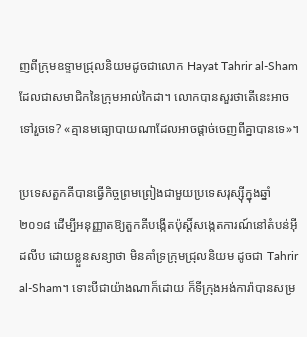ញពីក្រុមឧទ្ទាមជ្រុលនិយមដូចជាលោក Hayat Tahrir al-Sham ដែលជាសមាជិកនៃក្រុមអាល់កៃដា។ លោកបានសួរថាតើនេះអាចទៅរួចទេ? «គ្មានមធ្យោបាយណាដែលអាចផ្តាច់ចេញពីគ្នាបានទេ»។

ប្រទេសតួកគីបានធ្វើកិច្ចព្រមព្រៀងជាមួយប្រទេសរុស្ស៊ីក្នុងឆ្នាំ២០១៨ ដើម្បីអនុញ្ញាតឱ្យតួកគីបង្កើតប៉ុស្តិ៍សង្កេតការណ៍នៅតំបន់អ៊ីដលីប ដោយខ្លួនសន្យាថា មិនគាំទ្រក្រុមជ្រុលនិយម ដូចជា Tahrir al-Sham។ ទោះបីជាយ៉ាងណាក៏ដោយ ក៏ទីក្រុងអង់ការ៉ាបានសម្រ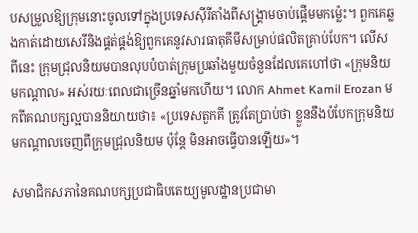បសម្រួលឱ្យក្រុមនោះចូលទៅក្នុងប្រទេសស៊ីរីតាំងពីសង្គ្រាមចាប់ផ្តើមមកម្ល៉េះ។ ពួកគេឆ្លងកាត់ដោយសេរីនិងផ្គត់ផ្គង់ឱ្យពួកគេនូវសារធាតុគីមីសម្រាប់ផលិតគ្រាប់បែក។ លើសពីនេះ ក្រុមជ្រុលនិយមបានលុបបំបាត់ក្រុមប្រឆាំងមួយចំនួនដែលគេហៅថា «ក្រុមនិយមកណ្តាល» អស់រយៈពេលជាច្រើនឆ្នាំមកហើយ។ លោក Ahmet Kamil Erozan មកពីគណបក្សល្អបាននិយាយថា៖ «ប្រទេសតួកគី ត្រូវតែប្រាប់ថា ខ្លួននឹងបំបែកក្រុមនិយមកណ្តាលចេញពីក្រុមជ្រុលនិយម ប៉ុន្តែ មិនអាចធ្វើបានឡើយ»។

សមាជិកសភានៃគណបក្សប្រជាធិបតេយ្យមូលដ្ឋានប្រជាមា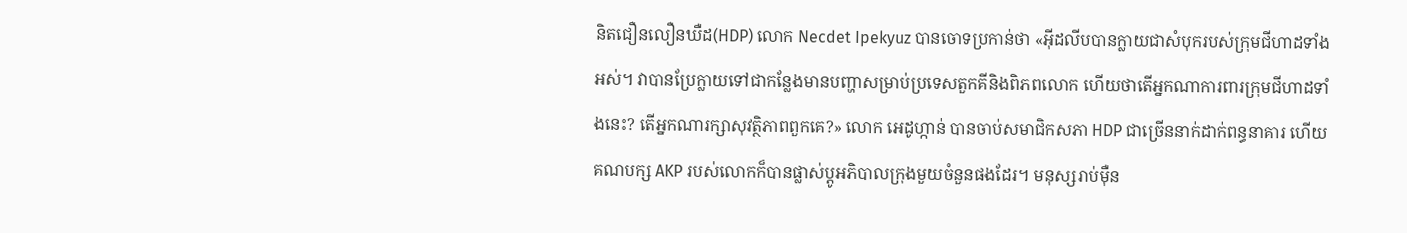និតជឿនលឿនឃឺដ(HDP) លោក Necdet Ipekyuz បានចោទប្រកាន់ថា «អ៊ីដលីបបានក្លាយជាសំបុករបស់ក្រុមជីហាដទាំងអស់។ វាបានប្រែក្លាយទៅជាកន្លែងមានបញ្ហាសម្រាប់ប្រទេសតួកគីនិងពិភពលោក ហើយថាតើអ្នកណាការពារក្រុមជីហាដទាំងនេះ? តើអ្នកណារក្សាសុវត្ថិភាពពួកគេ?» លោក អេដូហ្កាន់ បានចាប់សមាជិកសភា HDP ជាច្រើននាក់ដាក់ពន្ធនាគារ ហើយគណបក្ស AKP របស់លោកក៏បានផ្លាស់ប្តូអភិបាលក្រុងមួយចំនួនផងដែរ។ មនុស្សរាប់ម៉ឺន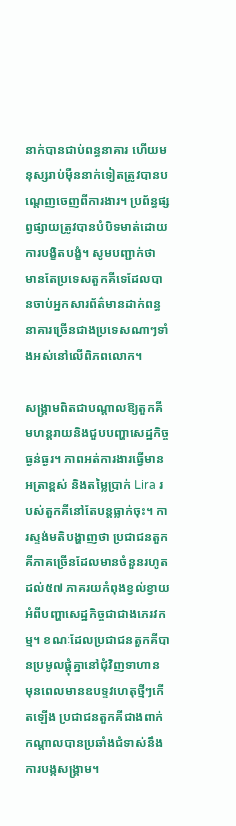នាក់បានជាប់ពន្ធនាគារ ហើយមនុស្សរាប់ម៉ឺននាក់ទៀតត្រូវបានបណ្តេញចេញពីការងារ។ ប្រព័ន្ធផ្សព្វផ្សាយត្រូវបានបំបិទមាត់ដោយការបង្ខិតបង្ខំ។ សូមបញ្ជាក់ថា មានតែប្រទេសតួកគីទេដែលបានចាប់អ្នកសារព័ត៌មានដាក់ពន្ធនាគារច្រើនជាងប្រទេសណាៗទាំងអស់នៅលើពិភពលោក។

សង្រ្គាមពិតជាបណ្តាលឱ្យតួកគីមហន្តរាយនិងជួបបញ្ហាសេដ្ឋកិច្ចធ្ងន់ធ្ងរ។ ភាពអត់ការងារធ្វើមានអត្រាខ្ពស់ និងតម្លៃប្រាក់ Lira របស់តួកគីនៅតែបន្តធ្លាក់ចុះ។ ការស្ទង់មតិបង្ហាញថា ប្រជាជនតួកគីភាគច្រើនដែលមានចំនួនរហូតដល់៥៧ ភាគរយកំពុងខ្វល់ខ្វាយអំពីបញ្ហាសេដ្ឋកិច្ចជាជាងភេរវកម្ម។ ខណៈដែលប្រជាជនតួកគីបានប្រមូលផ្តុំគ្នានៅជុំវិញទាហាន មុនពេលមានឧបទ្ទវហេតុថ្មីៗកើតឡើង ប្រជាជនតួកគីជាងពាក់កណ្តាលបានប្រឆាំងជំទាស់នឹងការបង្កសង្គ្រាម។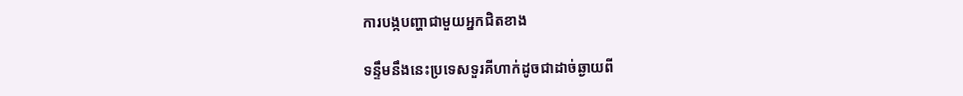ការបង្កបញ្ហាជាមួយអ្នកជិតខាង

ទន្ទឹមនឹងនេះប្រទេសទួរគីហាក់ដូចជាដាច់ឆ្ងាយពី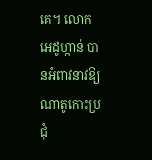គេ។ លោក អេដូហ្កាន់ បានអំពាវនាវឱ្យណាតូកោះប្រជុំ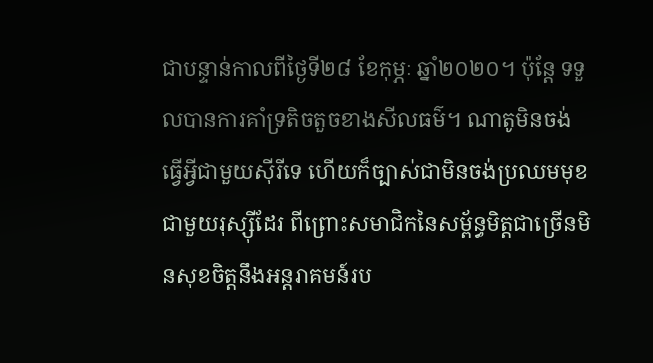ជាបន្ទាន់កាលពីថ្ងៃទី២៨ ខែកុម្ភៈ ឆ្នាំ២០២០។ ប៉ុន្តែ ទទួលបានការគាំទ្រតិចតួចខាងសីលធម៌។ ណាតូមិនចង់ធ្វើអ្វីជាមួយស៊ីរីទេ ហើយក៏ច្បាស់ជាមិនចង់ប្រឈមមុខជាមួយរុស្ស៊ីដែរ ពីព្រោះសមាជិកនៃសម្ព័ន្ធមិត្តជាច្រើនមិនសុខចិត្តនឹងអន្តរាគមន៍រប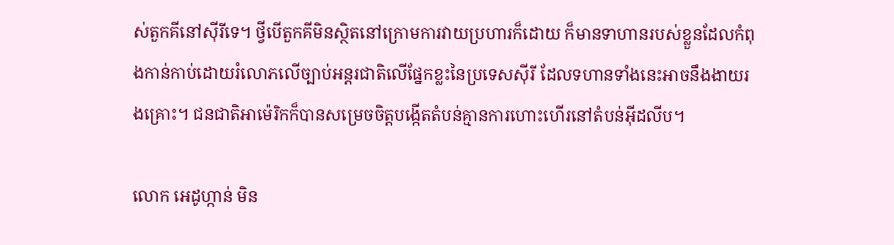ស់តួកគីនៅស៊ីរីទេ។ ថ្វីបើតួកគីមិនស្ថិតនៅក្រោមការវាយប្រហារក៏ដោយ ក៏មានទាហានរបស់ខ្លួនដែលកំពុងកាន់កាប់ដោយរំលោភលើច្បាប់អន្តរជាតិលើផ្នែកខ្លះនៃប្រទេសស៊ីរី ដែលទហានទាំងនេះអាចនឹងងាយរងគ្រោះ។ ជនជាតិអាម៉េរិកក៏បានសម្រេចចិត្តបង្កើតតំបន់គ្មានការហោះហើរនៅតំបន់អ៊ីដលីប។

លោក អេដូហ្កាន់ មិន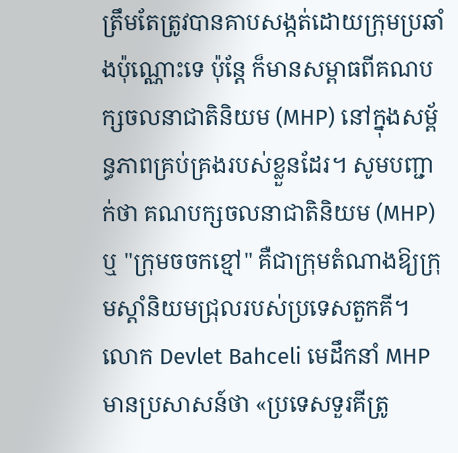ត្រឹមតែត្រូវបានគាបសង្កត់ដោយក្រុមប្រឆាំងប៉ុណ្ណោះទេ ប៉ុន្តែ ក៏មានសម្ពាធពីគណបក្សចលនាជាតិនិយម (MHP) នៅក្នុងសម្ព័ន្ធភាពគ្រប់គ្រងរបស់ខ្លួនដែរ។ សូមបញ្ជាក់ថា គណបក្សចលនាជាតិនិយម (MHP) ឬ "ក្រុមចចកខ្មៅ" គឺជាក្រុមតំណាងឱ្យក្រុមស្តាំនិយមជ្រុលរបស់ប្រទេសតួកគី។ លោក Devlet Bahceli មេដឹកនាំ MHP មានប្រសាសន៍ថា «ប្រទេសទួរគីត្រូ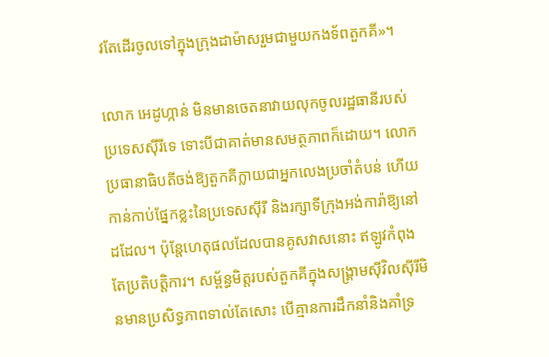វតែដើរចូលទៅក្នុងក្រុងដាម៉ាសរួមជាមួយកងទ័ពតួកគី»។

លោក អេដូហ្កាន់ មិនមានចេតនាវាយលុកចូលរដ្ឋធានីរបស់ប្រទេសស៊ីរីទេ ទោះបីជាគាត់មានសមត្ថភាពក៏ដោយ។ លោកប្រធានាធិបតីចង់ឱ្យតួកគីក្លាយជាអ្នកលេងប្រចាំតំបន់ ហើយកាន់កាប់ផ្នែកខ្លះនៃប្រទេសស៊ីរី និងរក្សាទីក្រុងអង់ការ៉ាឱ្យនៅដដែល។ ប៉ុន្តែហេតុផលដែលបានគូសវាសនោះ ឥឡូវកំពុងតែប្រតិបត្តិការ។ សម្ព័ន្ធមិត្តរបស់តួកគីក្នុងសង្គ្រាមស៊ីវិលស៊ីរីមិនមានប្រសិទ្ធភាពទាល់តែសោះ បើគ្មានការដឹកនាំនិងគាំទ្រ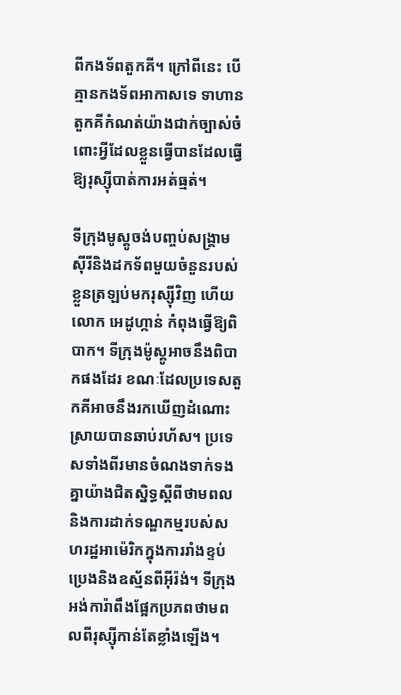ពីកងទ័ពតួកគី។ ក្រៅពីនេះ បើគ្មានកងទ័ពអាកាសទេ ទាហានតួកគីកំណត់យ៉ាងជាក់ច្បាស់ចំពោះអ្វីដែលខ្លួនធ្វើបានដែលធ្វើឱ្យរុស្ស៊ីបាត់ការអត់ធ្មត់។

ទីក្រុងមូស្គូចង់បញ្ចប់សង្គ្រាមស៊ីរីនិងដកទ័ពមួយចំនួនរបស់ខ្លួនត្រឡប់មករុស្ស៊ីវិញ ហើយលោក អេដូហ្កាន់ កំពុងធ្វើឱ្យពិបាក។ ទីក្រុងម៉ូស្គូអាចនឹងពិបាកផងដែរ ខណៈដែលប្រទេសតួកគីអាចនឹងរកឃើញដំណោះស្រាយបានឆាប់រហ័ស។ ប្រទេសទាំងពីរមានចំណងទាក់ទងគ្នាយ៉ាងជិតស្និទ្ធស្តីពីថាមពលនិងការដាក់ទណ្ឌកម្មរបស់សហរដ្ឋអាម៉េរិកក្នុងការរាំងខ្ទប់ប្រេងនិងឧស្ម័នពីអ៊ីរ៉ង់។ ទីក្រុងអង់ការ៉ាពឹងផ្អែកប្រភពថាមពលពីរុស្ស៊ីកាន់តែខ្លាំងឡើង។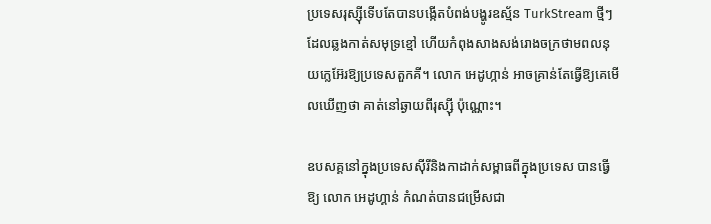ប្រទេសរុស្ស៊ីទើបតែបានបង្កើតបំពង់បង្ហូរឧស្ម័ន TurkStream ថ្មីៗ ដែលឆ្លងកាត់សមុទ្រខ្មៅ ហើយកំពុងសាងសង់រោងចក្រថាមពលនុយក្លេអ៊ែរឱ្យប្រទេសតួកគី។ លោក អេដូហ្កាន់ អាចគ្រាន់តែធ្វើឱ្យគេមើលឃើញថា គាត់នៅឆ្ងាយពីរុស្ស៊ី ប៉ុណ្ណោះ។

ឧបសគ្គនៅក្នុងប្រទេសស៊ីរីនិងកាដាក់សម្ពាធពីក្នុងប្រទេស បានធ្វើឱ្យ លោក អេដូហ្គាន់ កំណត់បានជម្រើសជា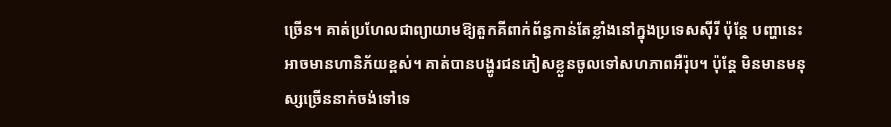ច្រើន។ គាត់ប្រហែលជាព្យាយាមឱ្យតួកគីពាក់ព័ន្ធកាន់តែខ្លាំងនៅក្នុងប្រទេសស៊ីរី ប៉ុន្តែ បញ្ហានេះអាចមានហានិភ័យខ្ពស់។ គាត់បានបង្ហូរជនភៀសខ្លួនចូលទៅសហភាពអឺរ៉ុប។ ប៉ុន្តែ មិនមានមនុស្សច្រើននាក់ចង់ទៅទេ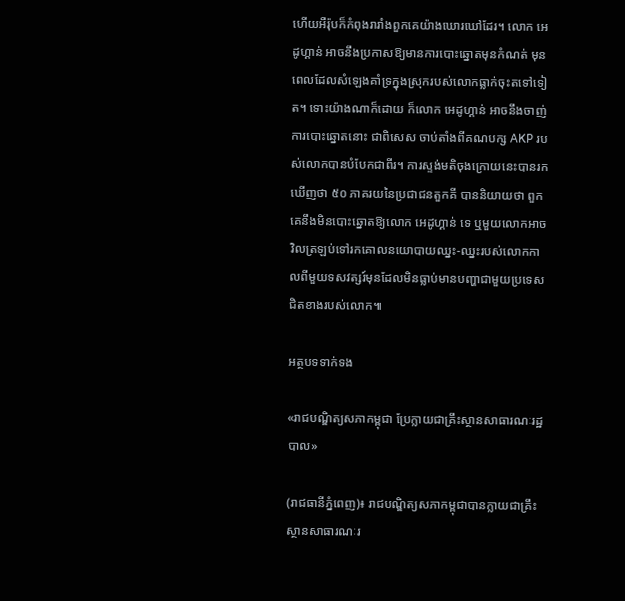ហើយអឺរ៉ុបក៏កំពុងរារាំងពួកគេយ៉ាងឃោរឃៅដែរ។ លោក អេដូហ្គាន់ អាចនឹងប្រកាសឱ្យមានការបោះឆ្នោតមុនកំណត់ មុនពេលដែលសំឡេងគាំទ្រក្នុងស្រុករបស់លោកធ្លាក់ចុះតទៅទៀត។ ទោះយ៉ាងណាក៏ដោយ ក៏លោក អេដូហ្គាន់ អាចនឹងចាញ់ការបោះឆ្នោតនោះ ជាពិសេស ចាប់តាំងពីគណបក្ស AKP របស់លោកបានបំបែកជាពីរ។ ការស្ទង់មតិចុងក្រោយនេះបានរកឃើញថា ៥០ ភាគរយនៃប្រជាជនតួកគី បាននិយាយថា ពួកគេនឹងមិនបោះឆ្នោតឱ្យលោក អេដូហ្គាន់ ទេ ឬមួយលោកអាចវិលត្រឡប់ទៅរកគោលនយោបាយឈ្នះ-ឈ្នះរបស់លោកកាលពីមួយទសវត្សរ៍មុនដែលមិនធ្លាប់មានបញ្ហាជាមួយប្រទេសជិតខាងរបស់លោក៕

អត្ថបទទាក់ទង

«រាជបណ្ឌិត្យសភាកម្ពុជា ប្រែក្លាយជាគ្រឹះស្ថានសាធារណៈរដ្ឋបាល»

(រាជធានីភ្នំពេញ)៖ រាជបណ្ឌិត្យសភាកម្ពុជាបានក្លាយជាគ្រឹះស្ថានសាធារណៈរ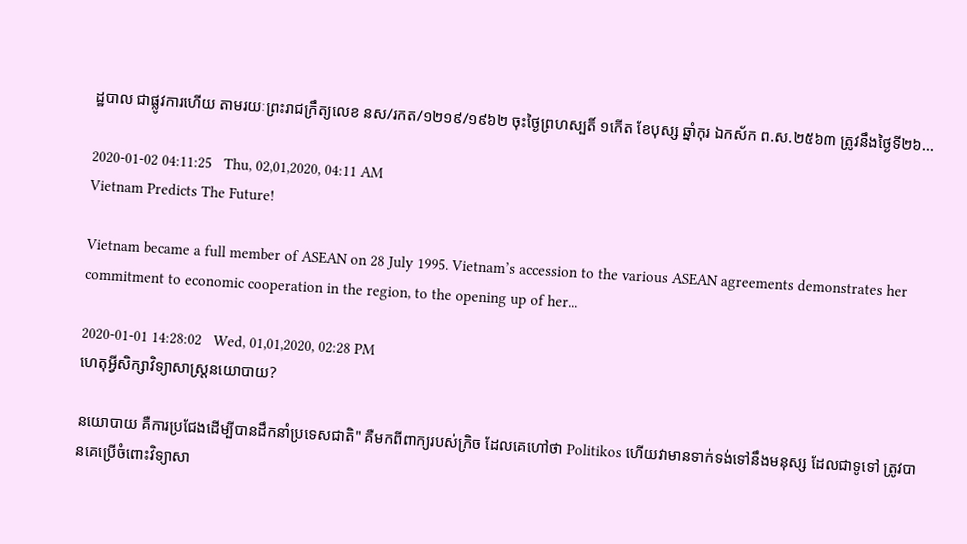ដ្ឋបាល ជាផ្លូវការហើយ តាមរយៈព្រះរាជក្រឹត្យលេខ នស/រកត/១២១៩/១៩៦២ ចុះថ្ងៃព្រហស្បតិ៍ ១កើត ខែបុស្ស ឆ្នាំកុរ ឯកស័ក ព.ស.២៥៦៣ ត្រូវនឹងថ្ងៃទី២៦...

2020-01-02 04:11:25   Thu, 02,01,2020, 04:11 AM
Vietnam Predicts The Future!

Vietnam became a full member of ASEAN on 28 July 1995. Vietnam’s accession to the various ASEAN agreements demonstrates her commitment to economic cooperation in the region, to the opening up of her...

2020-01-01 14:28:02   Wed, 01,01,2020, 02:28 PM
ហេតុអ្វីសិក្សាវិទ្យាសាស្ត្រនយោបាយ?

នយោបាយ គឺការប្រជែងដើម្បីបានដឹកនាំប្រទេសជាតិ" គឺមកពីពាក្យរបស់ក្រិច ដែលគេហៅថា Politikos ហើយវាមានទាក់ទង់ទៅនឹងមនុស្ស ដែលជាទូទៅ ត្រូវបានគេប្រើចំពោះវិទ្យាសា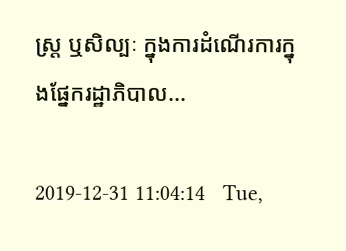ស្ត្រ ឬសិល្បៈ ក្នុងការដំណើរការក្នុងផ្នែករដ្ឋាភិបាល...

2019-12-31 11:04:14   Tue,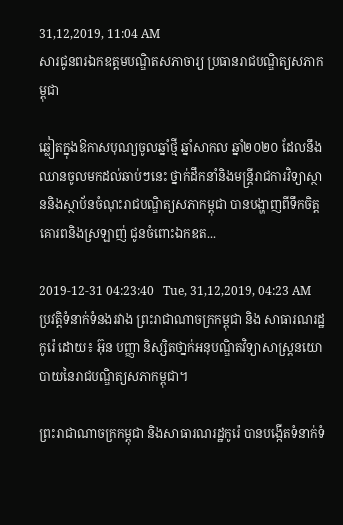31,12,2019, 11:04 AM
សារជូនពរឯកឧត្តមបណ្ឌិតសភាចារ្យ ប្រធានរាជបណ្ឌិត្យសភាកម្ពុជា

ឆ្លៀតក្នុងឱកាសបុណ្យចូលឆ្នាំថ្មី ឆ្នាំសាកល ឆ្នាំ២០២០ ដែលនឹងឈានចូលមកដល់ឆាប់ៗនេះ ថ្នាក់ដឹកនាំនិងមន្ត្រីរាជការវិទ្យាស្ថាននិងស្ថាប័នចំណុះរាជបណ្ឌិត្យសភាកម្ពុជា បានបង្ហាញពីទឹកចិត្តគោរពនិងស្រឡាញ់ ជូនចំពោះឯកឧត...

2019-12-31 04:23:40   Tue, 31,12,2019, 04:23 AM
ប្រវត្តិទំនាក់ទំនងរវាង ព្រះរាជាណាចក្រកម្ពុជា និង សាធារណរដ្ឋកូរ៉េ ដោយ៖ អ៊ុន បញ្ញា និស្សិតថា្នក់អនុបណ្ឌិតវិទ្យាសាស្ត្រនយោបាយនៃរាជបណ្ឌិត្យសភាកម្ពុជា។

ព្រះរាជាណាចក្រកម្ពុជា និងសាធារណរដ្ឋកូរ៉េ បានបង្កើតទំនាក់ទំ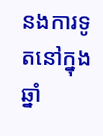នងការទូតនៅក្នុងឆ្នាំ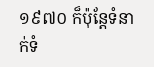១៩៧០ ក៏ប៉ុន្តែទំនាក់ទំ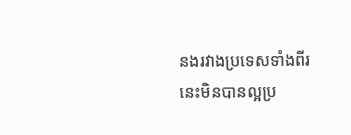នងរវាងប្រទេសទាំងពីរនេះមិនបានល្អប្រ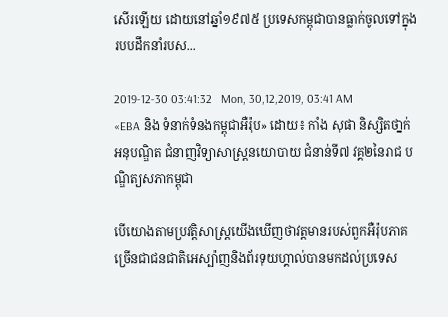សើរឡើយ ដោយនៅឆ្នាំ១៩៧៥ ប្រទេសកម្ពុជាបានធ្លាក់ចូលទៅក្នុងរបបដឹកនាំរបស...

2019-12-30 03:41:32   Mon, 30,12,2019, 03:41 AM
«EBA និង ទំនាក់ទំនងកម្ពុជាអឺរ៉ុប» ដោយ៖ កាំង សុផា និស្សិតថា្នក់អនុបណ្ឌិត ជំនាញវិទ្យាសាស្រ្តនយោបាយ ជំនាន់ទី៧ វគ្គ២នៃរាជ បណ្ឌិត្យសភាកម្ពុជា

បើយោងតាមប្រវត្តិសាស្រ្តយើងឃើញថាវត្តមានរបស់ពួកអឺរ៉ុបភាគច្រើនជាជនជាតិអេស្ប៉ាញនិងព័រទុយហ្គាល់បានមកដល់ប្រទេស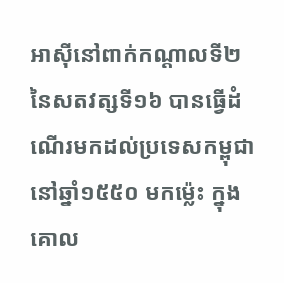អាស៊ីនៅពាក់កណ្តាលទី២នៃសតវត្សទី១៦ បានធ្វើដំណើរមកដល់ប្រទេសកម្ពុជានៅឆ្នាំ១៥៥០ មកម្ល៉េះ ក្នុងគោល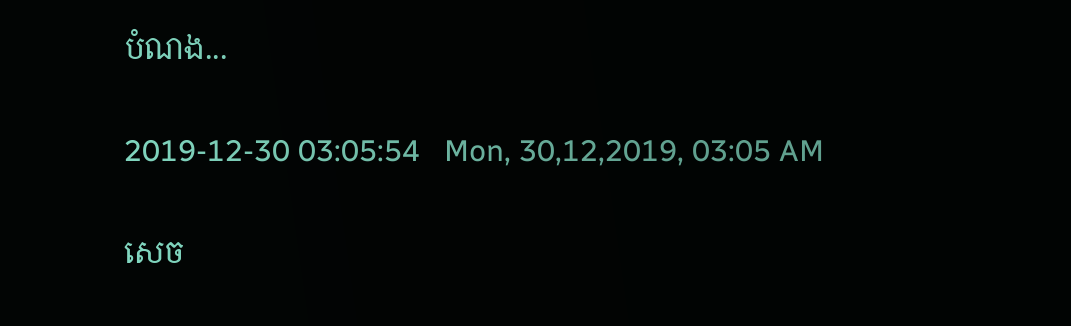បំណង...

2019-12-30 03:05:54   Mon, 30,12,2019, 03:05 AM

សេច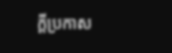ក្តីប្រកាស